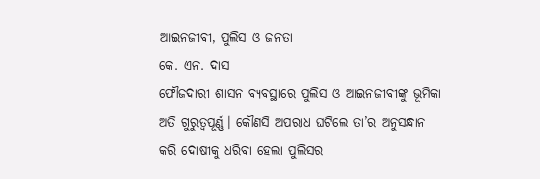ଆଇନଜୀବୀ, ପୁଲିସ ଓ ଜନତା
କେ. ଏନ. ଦାସ
ଫୌଜଦାରୀ ଶାସନ ବ୍ୟବସ୍ଥାରେ ପୁଲିସ ଓ ଆଇନଜୀବୀଙ୍କୁ ଭୂମିକା ଅତି ଗୁରୁତ୍ବପୂର୍ଣ୍ଣ। କୌଣସି ଅପରାଧ ଘଟିଲେ ତା’ର ଅନୁସନ୍ଧାନ କରି ଦୋଷୀକୁ ଧରିବା ହେଲା ପୁଲିସର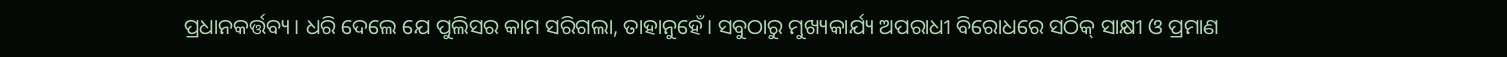ପ୍ରଧାନକର୍ତ୍ତବ୍ୟ। ଧରି ଦେଲେ ଯେ ପୁଲିସର କାମ ସରିଗଲା, ତାହାନୁହେଁ। ସବୁଠାରୁ ମୁଖ୍ୟକାର୍ଯ୍ୟ ଅପରାଧୀ ବିରୋଧରେ ସଠିକ୍ ସାକ୍ଷୀ ଓ ପ୍ରମାଣ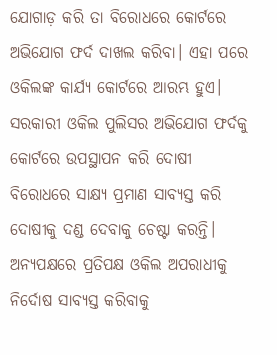ଯୋଗାଡ଼ କରି ତା ବିରୋଧରେ କୋର୍ଟରେ ଅଭିଯୋଗ ଫର୍ଦ ଦାଖଲ କରିବା। ଏହା ପରେ ଓକିଲଙ୍କ କାର୍ଯ୍ୟ କୋର୍ଟରେ ଆରମ୍ଭ ହୁଏ। ସରକାରୀ ଓକିଲ ପୁଲିସର ଅଭିଯୋଗ ଫର୍ଦକୁ କୋର୍ଟରେ ଉପସ୍ଥାପନ କରି ଦୋଷୀ ବିରୋଧରେ ସାକ୍ଷ୍ୟ ପ୍ରମାଣ ସାବ୍ୟସ୍ତ କରି ଦୋଷୀକୁ ଦଣ୍ଡ ଦେବାକୁ ଚେଷ୍ଟା କରନ୍ତି। ଅନ୍ୟପକ୍ଷରେ ପ୍ରତିପକ୍ଷ ଓକିଲ ଅପରାଧୀକୁ ନିର୍ଦୋଷ ସାବ୍ୟସ୍ତ କରିବାକୁ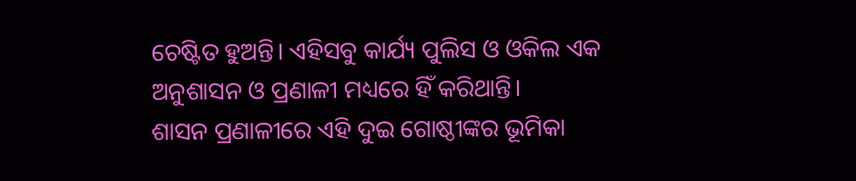ଚେଷ୍ଟିତ ହୁଅନ୍ତି। ଏହିସବୁ କାର୍ଯ୍ୟ ପୁଲିସ ଓ ଓକିଲ ଏକ ଅନୁଶାସନ ଓ ପ୍ରଣାଳୀ ମଧ୍ୟରେ ହିଁ କରିଥାନ୍ତି।
ଶାସନ ପ୍ରଣାଳୀରେ ଏହି ଦୁଇ ଗୋଷ୍ଠୀଙ୍କର ଭୂମିକା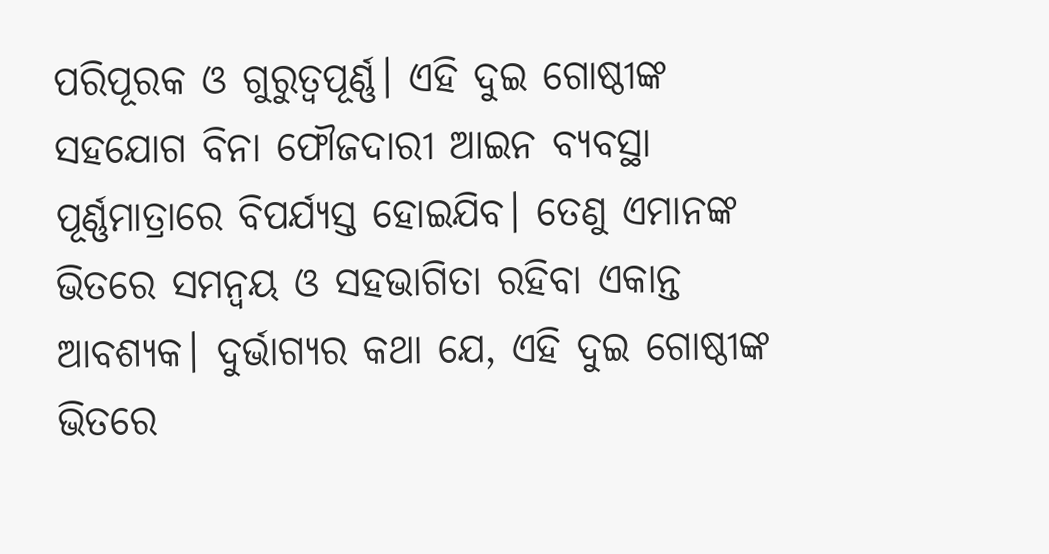ପରିପୂରକ ଓ ଗୁରୁତ୍ବପୂର୍ଣ୍ଣ। ଏହି ଦୁଇ ଗୋଷ୍ଠୀଙ୍କ ସହଯୋଗ ବିନା ଫୌଜଦାରୀ ଆଇନ ବ୍ୟବସ୍ଥା ପୂର୍ଣ୍ଣମାତ୍ରାରେ ବିପର୍ଯ୍ୟସ୍ତ ହୋଇଯିବ। ତେଣୁ ଏମାନଙ୍କ ଭିତରେ ସମନ୍ବୟ ଓ ସହଭାଗିତା ରହିବା ଏକାନ୍ତ ଆବଶ୍ୟକ। ଦୁର୍ଭାଗ୍ୟର କଥା ଯେ, ଏହି ଦୁଇ ଗୋଷ୍ଠୀଙ୍କ ଭିତରେ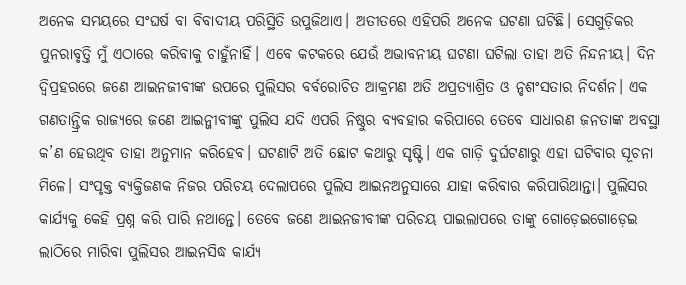ଅନେକ ସମୟରେ ସଂଘର୍ଷ ବା ବିବାଦୀୟ ପରିସ୍ଥିତି ଉପୁଜିଥାଏ। ଅତୀତରେ ଏହିପରି ଅନେକ ଘଟଣା ଘଟିଛି। ସେଗୁଡ଼ିକର ପୁନରାବୃତ୍ତି ମୁଁ ଏଠାରେ କରିବାକୁ ଚାହୁଁନାହିଁ। ଏବେ କଟକରେ ଯେଉଁ ଅଭାବନୀୟ ଘଟଣା ଘଟିଲା ତାହା ଅତି ନିନ୍ଦନୀୟ। ଦିନ ଦ୍ବିପ୍ରହରରେ ଜଣେ ଆଇନଜୀବୀଙ୍କ ଉପରେ ପୁଲିସର ବର୍ବରୋଚିତ ଆକ୍ରମଣ ଅତି ଅପ୍ରତ୍ୟାଶ୍ରିତ ଓ ନୃଶଂସତାର ନିଦର୍ଶନ। ଏକ ଗଣତାନ୍ତ୍ରିକ ରାଜ୍ୟରେ ଜଣେ ଆଇନ୍ଜୀବୀଙ୍କୁ ପୁଲିସ ଯଦି ଏପରି ନିଷ୍ଠୁର ବ୍ୟବହାର କରିପାରେ ତେବେ ସାଧାରଣ ଜନତାଙ୍କ ଅବସ୍ଥା କ’ଣ ହେଉଥିବ ତାହା ଅନୁମାନ କରିହେବ। ଘଟଣାଟି ଅତି ଛୋଟ କଥାରୁ ସୃଷ୍ଟି। ଏକ ଗାଡ଼ି ଦୁର୍ଘଟଣାରୁ ଏହା ଘଟିବାର ସୂଚନା ମିଳେ। ସଂପୃକ୍ତ ବ୍ୟକ୍ତିଜଣକ ନିଜର ପରିଚୟ ଦେଲାପରେ ପୁଲିସ ଆଇନଅନୁସାରେ ଯାହା କରିବାର କରିପାରିଥାନ୍ତା। ପୁଲିସର କାର୍ଯ୍ୟକୁ କେହି ପ୍ରଶ୍ନ କରି ପାରି ନଥାନ୍ତେ। ତେବେ ଜଣେ ଆଇନଜୀବୀଙ୍କ ପରିଚୟ ପାଇଲାପରେ ତାଙ୍କୁ ଗୋଡ଼େଇଗୋଡ଼େଇ ଲାଠିରେ ମାରିବା ପୁଲିସର ଆଇନସିଦ୍ଧ କାର୍ଯ୍ୟ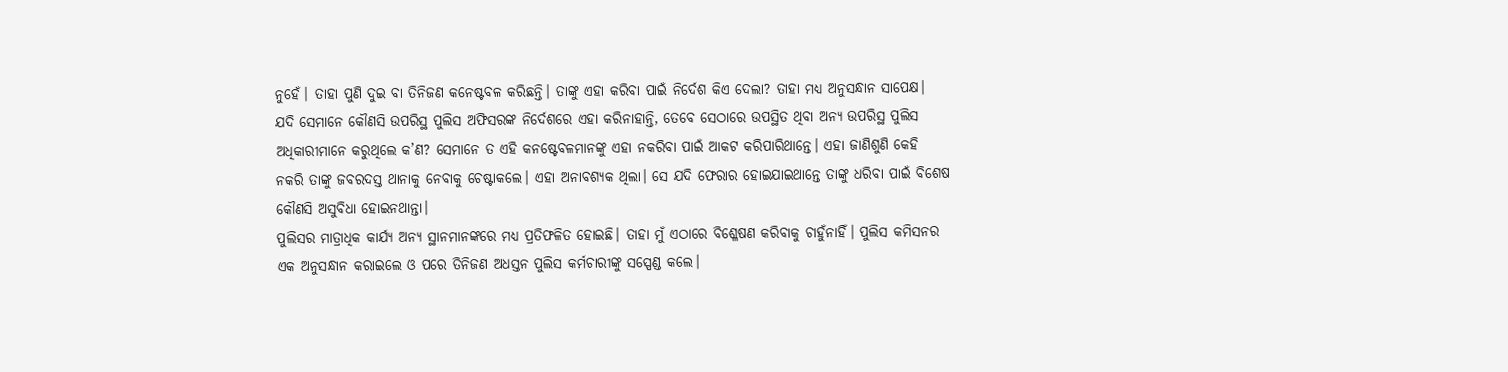ନୁହେଁ। ତାହା ପୁଣି ଦୁଇ ବା ତିନିଜଣ କନେଷ୍ଟବଳ କରିଛନ୍ତି। ତାଙ୍କୁ ଏହା କରିବା ପାଇଁ ନିର୍ଦେଶ କିଏ ଦେଲା? ତାହା ମଧ୍ୟ ଅନୁସନ୍ଧାନ ସାପେକ୍ଷ। ଯଦି ସେମାନେ କୌଣସି ଉପରିସ୍ଥ ପୁଲିସ ଅଫିସରଙ୍କ ନିର୍ଦେଶରେ ଏହା କରିନାହାନ୍ତି, ତେବେ ସେଠାରେ ଉପସ୍ଥିତ ଥିବା ଅନ୍ୟ ଉପରିସ୍ଥ ପୁଲିସ ଅଧିକାରୀମାନେ କରୁଥିଲେ କ’ଣ? ସେମାନେ ତ ଏହି କନଷ୍ଟେବଳମାନଙ୍କୁ ଏହା ନକରିବା ପାଇଁ ଆକଟ କରିପାରିଥାନ୍ତେ। ଏହା ଜାଣିଶୁଣି କେହି ନକରି ତାଙ୍କୁ ଜବରଦସ୍ତ ଥାନାକୁ ନେବାକୁ ଚେଷ୍ଟାକଲେ। ଏହା ଅନାବଶ୍ୟକ ଥିଲା। ସେ ଯଦି ଫେରାର ହୋଇଯାଇଥାନ୍ତେ ତାଙ୍କୁ ଧରିବା ପାଇଁ ବିଶେଷ କୌଣସି ଅସୁବିଧା ହୋଇନଥାନ୍ତା।
ପୁଲିସର ମାତ୍ରାଧିକ କାର୍ଯ୍ୟ ଅନ୍ୟ ସ୍ଥାନମାନଙ୍କରେ ମଧ୍ୟ ପ୍ରତିଫଳିତ ହୋଇଛି। ତାହା ମୁଁ ଏଠାରେ ବିଶ୍ଳେଷଣ କରିବାକୁ ଚାହୁଁନାହିଁ। ପୁଲିସ କମିସନର ଏକ ଅନୁସନ୍ଧାନ କରାଇଲେ ଓ ପରେ ତିନିଜଣ ଅଧସ୍ତନ ପୁଲିସ କର୍ମଚାରୀଙ୍କୁ ସସ୍ପେଣ୍ଡ କଲେ।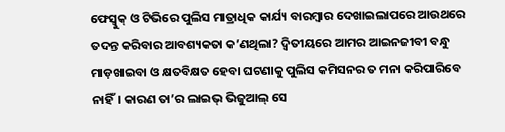ଫେସ୍ବୁକ୍ ଓ ଟିଭିରେ ପୁଲିସ ମାତ୍ରାଧିକ କାର୍ଯ୍ୟ ବାରମ୍ବାର ଦେଖାଇଲାପରେ ଆଉଥରେ ତଦନ୍ତ କରିବାର ଆବଶ୍ୟକତା କ’ଣଥିଲା? ଦ୍ବିତୀୟରେ ଆମର ଆଇନଜୀବୀ ବନ୍ଧୁ ମାଡ଼ଖାଇବା ଓ କ୍ଷତବିକ୍ଷତ ହେବା ଘଟଣାକୁ ପୁଲିସ କମିସନର ତ ମନା କରିପାରିବେ ନାହିଁ। କାରଣ ତା’ର ଲାଇଭ୍ ଭିଜୁଆଲ୍ ସେ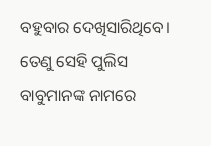ବହୁବାର ଦେଖିସାରିଥିବେ। ତେଣୁ ସେହି ପୁଲିସ ବାବୁମାନଙ୍କ ନାମରେ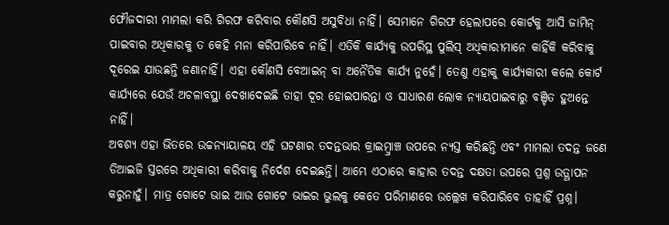ଫୌଜଦାରୀ ମାମଲା କରି ଗିରଫ କରିବାର କୌଣସି ଅସୁବିଧା ନାହିଁ। ସେମାନେ ଗିରଫ ହେଲାପରେ କୋର୍ଟକୁ ଆସି ଜାମିନ୍ ପାଇବାର ଅଧିକାରକୁ ତ କେହି ମନା କରିପାରିବେ ନାହିଁ। ଏତିକି କାର୍ଯ୍ୟକୁ ଉପରିସ୍ଥ ପୁଲିସ୍ ଅଧିକାରୀମାନେ କାହିଁକି କରିବାକୁ ଦୂରେଇ ଯାଉଛନ୍ତି ଜଣାନାହିଁ। ଏହା କୌଣସି ବେଆଇନ୍ ବା ଅନୈତିକ କାର୍ଯ୍ୟ ନୁହେଁ। ତେଣୁ ଏହାକୁ କାର୍ଯ୍ୟକାରୀ କଲେ କୋର୍ଟ କାର୍ଯ୍ୟରେ ଯେଉଁ ଅଚଳାବସ୍ଥା ଦେଖାଦେଇଛି ତାହା ଦୂର ହୋଇପାରନ୍ତା ଓ ସାଧାରଣ ଲୋକ ନ୍ୟାୟପାଇବାରୁ ବଞ୍ଚିତ ହୁଅନ୍ତେ ନାହିଁ।
ଅବଶ୍ୟ ଏହା ଭିତରେ ଉଚ୍ଚନ୍ୟାୟାଳୟ ଏହି ଘଟଣାର ତଦନ୍ତଭାର କ୍ରାଇମ୍ବ୍ରାଞ୍ଚ ଉପରେ ନ୍ୟସ୍ତ କରିଛନ୍ତି ଏବଂ ମାମଲା ତଦନ୍ତ ଜଣେ ଡିଆଇଜି ସ୍ତରରେ ଅଧିକାରୀ କରିବାକୁ ନିର୍ଦେଶ ଦେଇଛନ୍ତି। ଆମ୍ଭେ ଏଠାରେ କାହାର ତଦନ୍ତ ଦକ୍ଷତା ଉପରେ ପ୍ରଶ୍ନ ଉତ୍ଥାପନ କରୁନାହୁଁ। ମାତ୍ର ଗୋଟେ ଭାଇ ଆଉ ଗୋଟେ ଭାଇର ଭୁଲକୁ କେତେ ପରିମାଣରେ ଉଲ୍ଲେଖ କରିପାରିବେ ତାହାହିଁ ପ୍ରଶ୍ନ।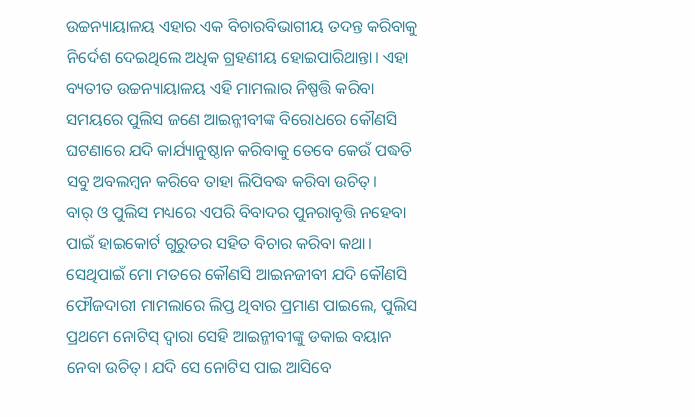ଉଚ୍ଚନ୍ୟାୟାଳୟ ଏହାର ଏକ ବିଚାରବିଭାଗୀୟ ତଦନ୍ତ କରିବାକୁ ନିର୍ଦେଶ ଦେଇଥିଲେ ଅଧିକ ଗ୍ରହଣୀୟ ହୋଇପାରିଥାନ୍ତା। ଏହା ବ୍ୟତୀତ ଉଚ୍ଚନ୍ୟାୟାଳୟ ଏହି ମାମଲାର ନିଷ୍ପତ୍ତି କରିବା ସମୟରେ ପୁଲିସ ଜଣେ ଆଇନ୍ଜୀବୀଙ୍କ ବିରୋଧରେ କୌଣସି ଘଟଣାରେ ଯଦି କାର୍ଯ୍ୟାନୁଷ୍ଠାନ କରିବାକୁ ତେବେ କେଉଁ ପଦ୍ଧତି ସବୁ ଅବଲମ୍ବନ କରିବେ ତାହା ଲିପିବଦ୍ଧ କରିବା ଉଚିତ୍।
ବାର୍ ଓ ପୁଲିସ ମଧ୍ୟରେ ଏପରି ବିବାଦର ପୁନରାବୃତ୍ତି ନହେବା ପାଇଁ ହାଇକୋର୍ଟ ଗୁରୁତର ସହିତ ବିଚାର କରିବା କଥା। ସେଥିପାଇଁ ମୋ ମତରେ କୌଣସି ଆଇନଜୀବୀ ଯଦି କୌଣସି ଫୌଜଦାରୀ ମାମଲାରେ ଲିପ୍ତ ଥିବାର ପ୍ରମାଣ ପାଇଲେ, ପୁଲିସ ପ୍ରଥମେ ନୋଟିସ୍ ଦ୍ବାରା ସେହି ଆଇନ୍ଜୀବୀଙ୍କୁ ଡକାଇ ବୟାନ ନେବା ଉଚିତ୍। ଯଦି ସେ ନୋଟିସ ପାଇ ଆସିବେ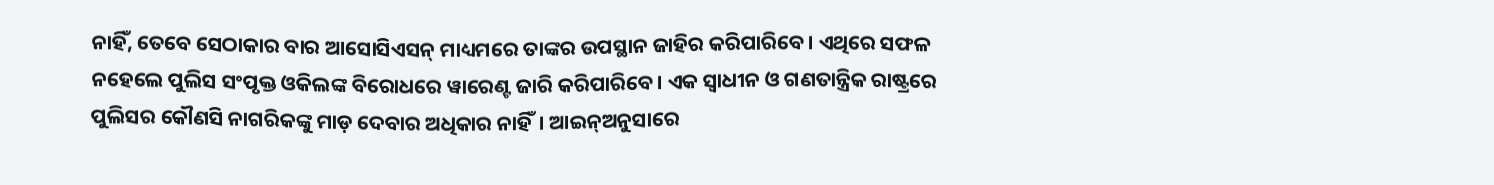ନାହିଁ, ତେବେ ସେଠାକାର ବାର ଆସୋସିଏସନ୍ ମାଧ୍ୟମରେ ତାଙ୍କର ଉପସ୍ଥାନ ଜାହିର କରିପାରିବେ। ଏଥିରେ ସଫଳ ନହେଲେ ପୁଲିସ ସଂପୃକ୍ତ ଓକିଲଙ୍କ ବିରୋଧରେ ୱାରେଣ୍ଟ ଜାରି କରିପାରିବେ। ଏକ ସ୍ବାଧୀନ ଓ ଗଣତାନ୍ତ୍ରିକ ରାଷ୍ଟ୍ରରେ ପୁଲିସର କୌଣସି ନାଗରିକଙ୍କୁ ମାଡ଼ ଦେବାର ଅଧିକାର ନାହିଁ। ଆଇନ୍ଅନୁସାରେ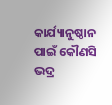କାର୍ଯ୍ୟାନୁଷ୍ଠାନ ପାଇଁ କୌଣସି ଭଦ୍ର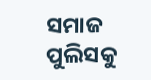ସମାଜ ପୁଲିସକୁ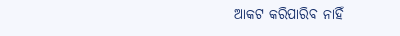ଆକଟ କରିପାରିବ ନାହିଁ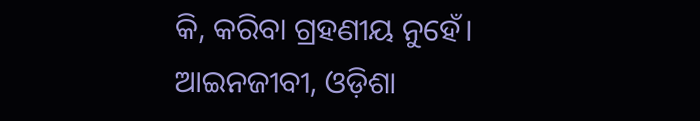କି, କରିବା ଗ୍ରହଣୀୟ ନୁହେଁ।
ଆଇନଜୀବୀ, ଓଡ଼ିଶା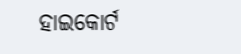ହାଇକୋର୍ଟ